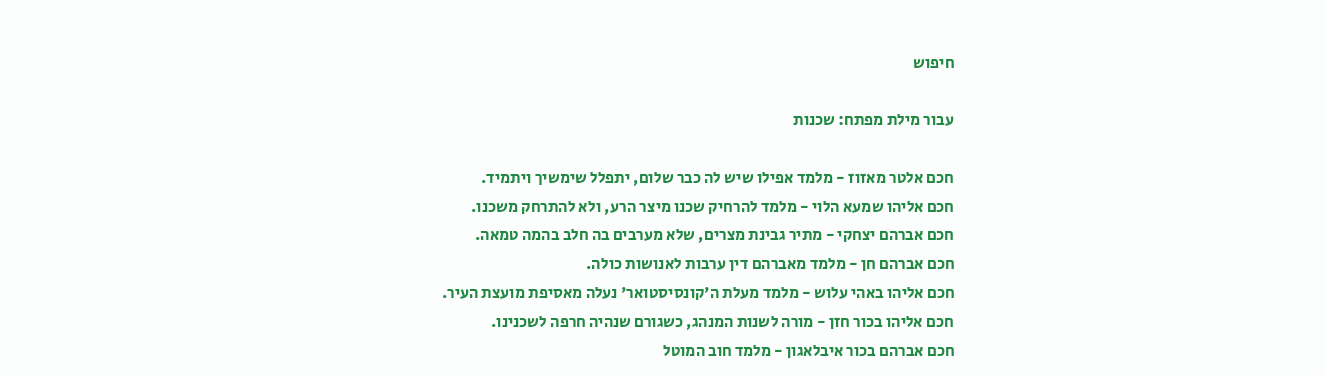חיפוש

עבור מילת מפתח: שכנות

חכם אלטר מאזוז - מלמד אפילו שיש לה כבר שלום, יתפלל שימשיך ויתמיד.
חכם אליהו שמעא הלוי - מלמד להרחיק שכנו מיצר הרע, ולא להתרחק משכנו.
חכם אברהם יצחקי - מתיר גבינת מצרים, שלא מערבים בה חלב בהמה טמאה.
חכם אברהם חן - מלמד מאברהם דין ערבות לאנושות כולה.
חכם אליהו באהי עלוש - מלמד מעלת ה'קונסיסטואר' נעלה מאסיפת מועצת העיר.
חכם אליהו בכור חזן - מורה לשנות המנהג, כשגורם שנהיה חרפה לשכנינו.
חכם אברהם בכור איבלאגון - מלמד חוב המוטל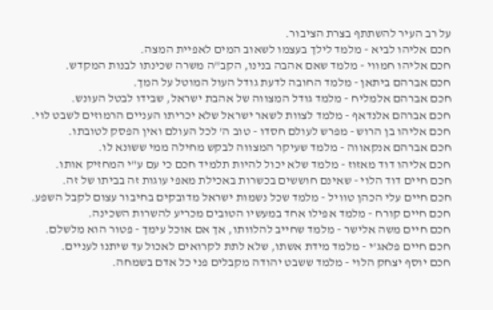על רב העיר להשתתף בצרת הציבור.
חכם אליהו לביא - מלמד לילך בעצמו לשאוב המים לאפיית המצה.
חכם אליהו חמווי - מלמד שאם אהבה בנינו, הקב"ה משרה שכינתו לבנות המקדש.
חכם אברהם ביתאן - מלמד החובה לדעת גודל העול המוטל על המך.
חכם אברהם אלמליח - מלמד גודל המצווה של אהבת ישראל, שבידו לבטל העונש.
חכם אברהם אלנדאף - מלמד לצוות לשאר ישראל שלא יכריתו העניים הרמוזים לשבט לוי.
חכם אליהו בן הרוש - מפרש לעולם חסדו - טוב ה' לכל העולם ואין הפסק לטובתו.
חכם אברהם אנקאווה - מלמד שעיקר המצווה לבקש מחילה ממי ששונא לו.
חכם אליהו דוד מאזוז - מלמד שלא יכול להיות תלמיד חכם כי עם ע"י המחזיק אותו.
חכם חיים דוד הלוי - שאינם חוששים בכשרות באכילת מאפי עוגות זה בביתו של זה.
חכם חיים עלי הכהן טוויל - מלמד שכל נשמות ישראל מדובקים בחיבור עצום לקבל השפע.
חכם חיים קורח - מלמד אפילו אחד במעשיו הטובים מכריע להשרות השכינה.
חכם חיים משה אלישר - מלמד שחייב להלוותו, אך אם אוכל עימך - פטור הוא מלשלם.
חכם חיים פלאג'י - מלמד מידת אשתו, שלא לתת לקרואים לאכול עד שיתנו לעניים.
חכם יוסף יצחק הלוי - מלמד ששבט יהודה מקבלים פני כל אדם בשמחה.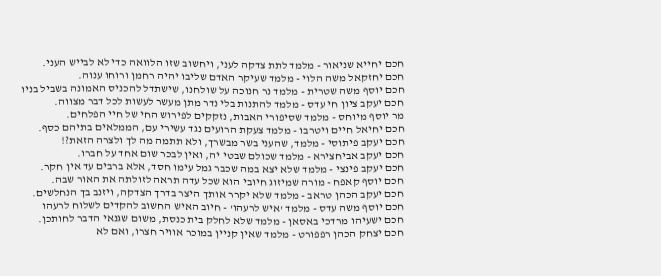חכם יחייא שניאור - מלמד לתת צדקה לעני, ויחשוב שזו הלוואה כדי לא לבייש העני.
חכם יחזקאל משה הלוי - מלמד שעיקר האדם שליבו יהיה רחמן ורוחו ענוה.
חכם יוסף משה שטרית - מלמד נר חנוכה על שולחנו, שישתדל להכניס האמונה בשביל בניו
חכם יעקב ציון חי עדס - מלמד להתנות בלי נדר מתן מעשר לעשות לכל דבר מצווה.
מר יוסף מיוחס - מלמד שסיפורי האבות, נזקקים לפירוש החי של חיי הפלחים.
חכם יחיאל חיים ויטרבו - מלמד צעקת הרועים נגד עשירי עם, הממלאים בתיהם כסף.
חכם יעקב פיתוסי - מלמד, שהעני בשר מבשרך, ולא תתמה מה לך ולצרה הזאת?!
חכם יעקב אביחצירא - מלמד שכולם שבטי יה, ואין לבכר שום אחד על חברו.
חכם יעקב פינצי - מלמד שלא יצא במה שכבר גמל עימו חסד, אלא ברבים עד אין חקר.
חכם יוסף קאפח - מורה שמיזוג חיובי הוא שכל עדה תראה לזולתה את האור שבה.
חכם יעקב הכהן טראב - מלמד שלא יקרר אותך היצר בדרך הצדקה, ויזנב בך הנחלשים.
חכם יוסף משה עדס - מלמד 'איש לרעהו' - חיוב האיש החשוב להקדים לשלוח לרעהו
חכם ישעיהו מרדכי באסאן - מלמד שלא לחלק בית כנסת, משום שגנאי הדבר לחותכן.
חכם יצחק הכהן רפפורט - מלמד שאין קניין במוכר אוויר חצרו, ואם לא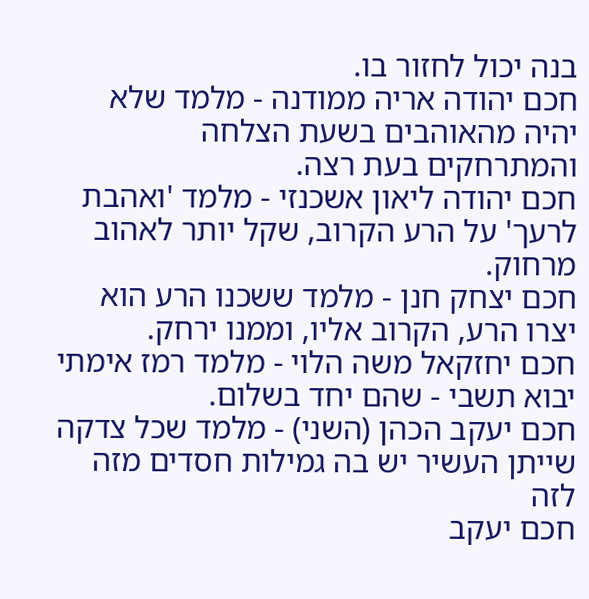בנה יכול לחזור בו.
חכם יהודה אריה ממודנה - מלמד שלא יהיה מהאוהבים בשעת הצלחה והמתרחקים בעת רצה.
חכם יהודה ליאון אשכנזי - מלמד 'ואהבת לרעך' על הרע הקרוב, שקל יותר לאהוב מרחוק.
חכם יצחק חנן - מלמד ששכנו הרע הוא יצרו הרע, הקרוב אליו, וממנו ירחק.
חכם יחזקאל משה הלוי - מלמד רמז אימתי יבוא תשבי - שהם יחד בשלום.
חכם יעקב הכהן (השני) - מלמד שכל צדקה שייתן העשיר יש בה גמילות חסדים מזה לזה
חכם יעקב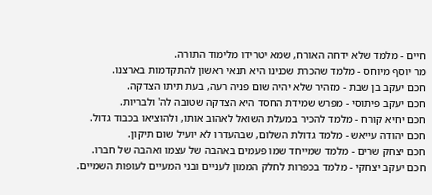חיים - מלמד שלא ידחה האורח, שמא יטרידו מלימוד התורה.
מר יוסף מיוחס - מלמד שהכרת שכנינו היא תנאי ראשון להתקדמות בארצנו.
חכם יעקב בן שבת - מזהיר שלא יהיה שום פניה רעה, בעת תיתו הצדקה.
חכם יעקב פיתוסי - מפרש שמידת החסד היא הצדקה שטובה לה' ולבריות.
חכם יחיא קורח - מלמד להכיר במעלת השואל לאהוב אותו, ולהוציאו בכבוד גדול.
חכם יהודה עייאש - מלמד גדולת השלום, שבהעדרו לא יועיל שום תיקון.
חכם יצחק שרים - מלמד שמייחד שמו פעמים באהבה של עצמו ואהבה של חברו.
חכם יעקב יצחקי - מלמד בכפרות לחלק הממון לעניים ובני המעיים לעופות השמיים.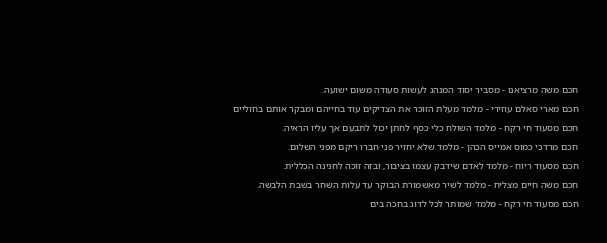חכם משה מרציאנו - מסביר יסוד המנהג לעשות סעודה משום ישועה.
חכם מארי סאלם עוזירי - מלמד מעלת הזוכר את הצדיקים עוד בחייהם ומבקר אותם בחוליים
חכם מסעוד חי רקח - מלמד השולח כלי כסף לחתן יכול לתבעם אך עליו הראיה.
חכם מרדכי כמוס אמייס הכהן - מלמד שלא יחזיר פני חברו ריקם מפני השלום.
חכם מסעוד ריוח - מלמד לאדם שידבק עצמו בציבור, ובזה זוכה לחנינה הכללית.
חכם משה חיים מצליח - מלמד לשיר מאשמורת הבוקר עד עלות השחר בשבת הלבשה.
חכם מסעוד חי רקח - מלמד שמותר לכל לדוג בחכה בים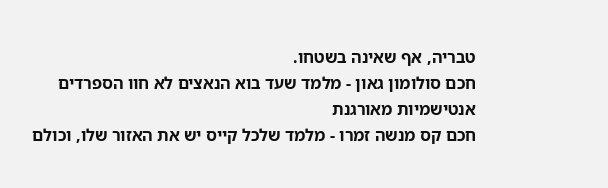טבריה, אף שאינה בשטחו.
חכם סולומון גאון - מלמד שעד בוא הנאצים לא חוו הספרדים אנטישמיות מאורגנת
חכם קס מנשה זמרו - מלמד שלכל קייס יש את האזור שלו, וכולם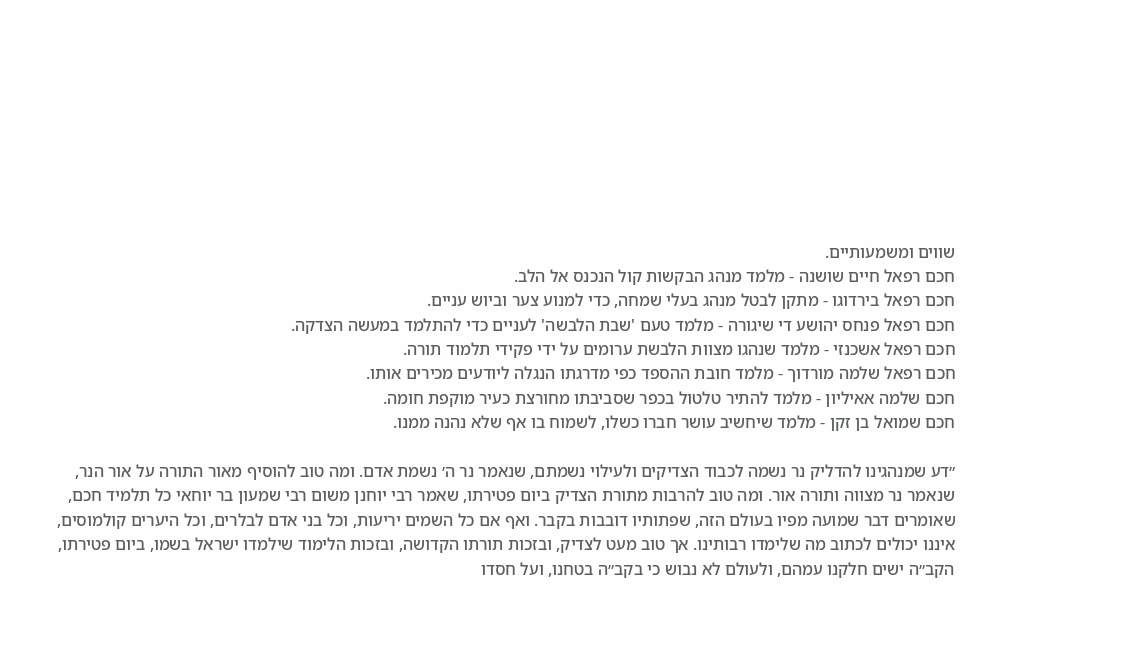שווים ומשמעותיים.
חכם רפאל חיים שושנה - מלמד מנהג הבקשות קול הנכנס אל הלב.
חכם רפאל בירדוגו - מתקן לבטל מנהג בעלי שמחה, כדי למנוע צער וביוש עניים.
חכם רפאל פנחס יהושע די שיגורה - מלמד טעם 'שבת הלבשה' לעניים כדי להתלמד במעשה הצדקה.
חכם רפאל אשכנזי - מלמד שנהגו מצוות הלבשת ערומים על ידי פקידי תלמוד תורה.
חכם רפאל שלמה מורדוך - מלמד חובת ההספד כפי מדרגתו הנגלה ליודעים מכירים אותו.
חכם שלמה אאיליון - מלמד להתיר טלטול בכפר שסביבתו מחורצת כעיר מוקפת חומה.
חכם שמואל בן זקן - מלמד שיחשיב עושר חברו כשלו, לשמוח בו אף שלא נהנה ממנו.

״דע שמנהגינו להדליק נר נשמה לכבוד הצדיקים ולעילוי נשמתם, שנאמר נר ה׳ נשמת אדם. ומה טוב להוסיף מאור התורה על אור הנר, שנאמר נר מצווה ותורה אור. ומה טוב להרבות מתורת הצדיק ביום פטירתו, שאמר רבי יוחנן משום רבי שמעון בר יוחאי כל תלמיד חכם, שאומרים דבר שמועה מפיו בעולם הזה, שפתותיו דובבות בקבר. ואף אם כל השמים יריעות, וכל בני אדם לבלרים, וכל היערים קולמוסים, איננו יכולים לכתוב מה שלימדו רבותינו. אך טוב מעט לצדיק, ובזכות תורתו הקדושה, ובזכות הלימוד שילמדו ישראל בשמו, ביום פטירתו, הקב״ה ישים חלקנו עמהם, ולעולם לא נבוש כי בקב״ה בטחנו, ועל חסדו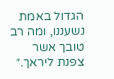הגדול באמת נשעננו, ומה רב טובך אשר צפנת ליראך.״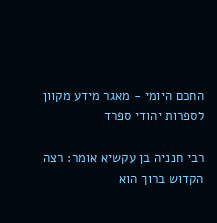החכם היומי - מאגר מידע מקוון לספרות יהודי ספרד

רבי חנניה בן עקשיא אומר: רצה הקדוש ברוך הוא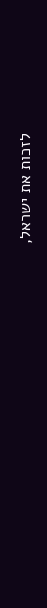לזכות את ישראל,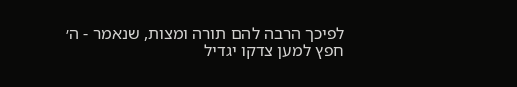לפיכך הרבה להם תורה ומצות, שנאמר - ה׳ חפץ למען צדקו יגדיל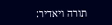תורה ויאדיר: